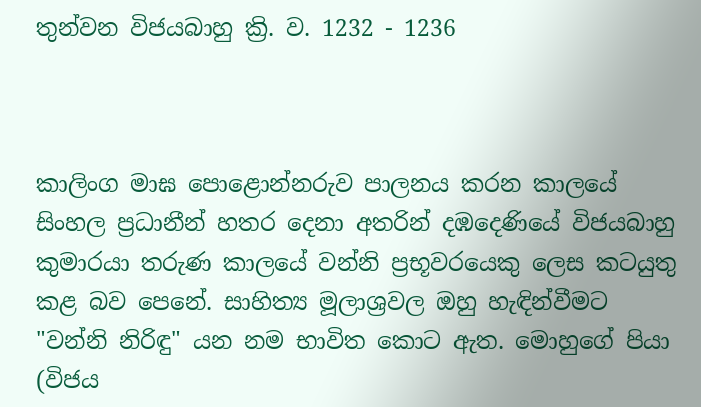තුන්වන විජයබාහු ක්‍රි. ව. 1232 - 1236



කාලිංග මාඝ පොළොන්නරුව පාලනය කරන කාලයේ සිංහල ප්‍රධානීන් හතර දෙනා අතරින් දඹදෙණියේ විජයබාහු කුමාරයා තරුණ කාලයේ වන්නි ප්‍රභූවරයෙකු ලෙස කටයුතු කළ බව පෙනේ. සාහිත්‍ය මූලාශ්‍රවල ඔහු හැඳින්වීමට "වන්නි නිරිඳු" යන නම භාවිත කොට ඇත. මොහුගේ පියා (විජය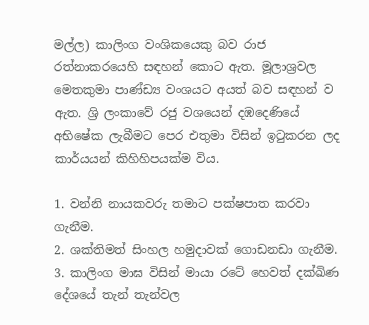මල්ල) කාලිංග වංශිකයෙකු බව රාජ රත්නාකරයෙහි සඳහන් කොට ඇත. මූලාශ්‍රවල මෙතකුමා පාණ්‌ඩ්‍ය වංශයට අයත් බව සඳහන් ව ඇත. ශ්‍රි ලංකාවේ රජු වශයෙන් දඹදෙණියේ අභිෂේක ලැබීමට පෙර එතුමා විසින් ඉටුකරන ලද කාර්යයන් කිහිහිපයක්ම විය.

1. වන්නි නායකවරු තමාට පක්‌ෂපාත කරවා ගැනීම.
2. ශක්‌තිමත් සිංහල හමුදාවක්‌ ගොඩනඩා ගැනීම.
3. කාලිංග මාඝ විසින් මායා රටේ හෙවත් දක්‌ඛිණ දේශයේ තැන් තැන්වල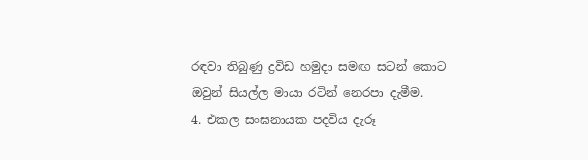රඳවා තිබුණු ද්‍රවිඩ හමුදා සමඟ සටන් කොට ඔවුන් සියල්ල මායා රටින් නෙරපා දැමීම.
4. එකල සංඝනායක පදවිය දැරූ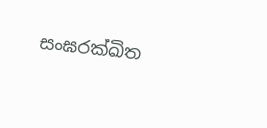සංඝරක්‌ඛිත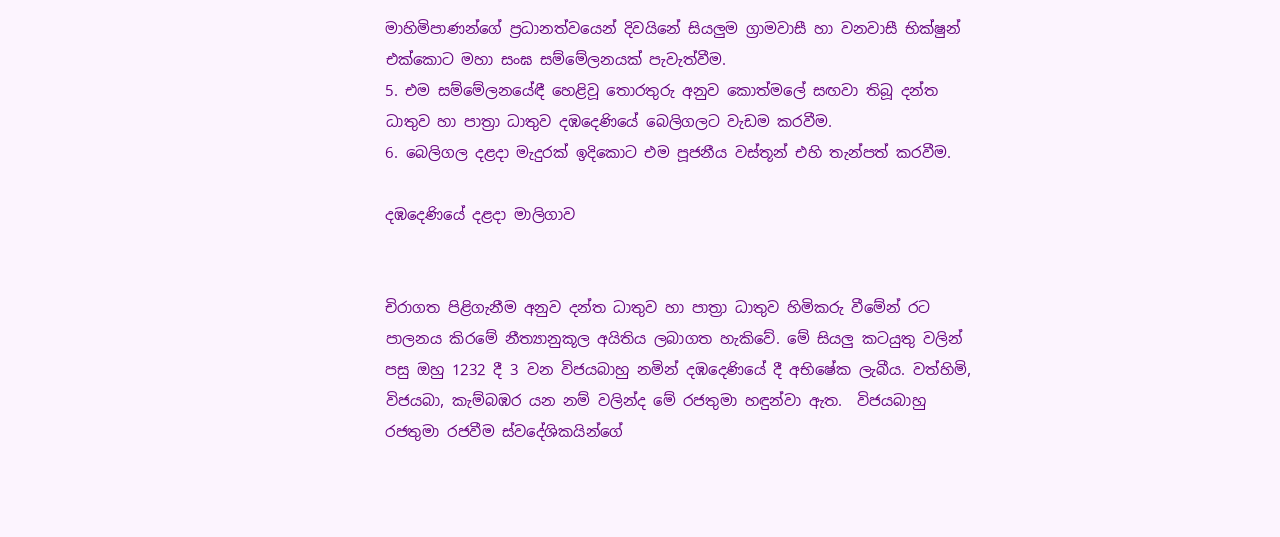මාහිමිපාණන්ගේ ප්‍රධානත්වයෙන් දිවයිනේ සියලුම ග්‍රාමවාසී හා වනවාසී භික්‌ෂුන් එක්‌කොට මහා සංඝ සම්මේලනයක්‌ පැවැත්වීම.
5. එම සම්මේලනයේඳී හෙළිවූ තොරතුරු අනුව කොත්මලේ සඟවා තිබූ දන්ත ධාතුව හා පාත්‍රා ධාතුව දඹදෙණියේ බෙලිගලට වැඩම කරවීම.
6. බෙලිගල දළදා මැදුරක්‌ ඉදිකොට එම පූජනීය වස්‌තූන් එහි තැන්පත් කරවීම.

දඹදෙණියේ දළදා මාලිගාව


චිරාගත පිළිගැනීම අනුව දන්ත ධාතුව හා පාත්‍රා ධාතුව හිමිකරු වීමේන් රට පාලනය කිරමේ නීත්‍යානුකූල අයිතිය ලබාගත හැකිවේ. මේ සියලු කටයුතු වලින් පසු ඔහු 1232 දී 3 වන විජයබාහු නමින් දඹදෙණියේ දී අභිෂේක ලැබීය. වත්හිමි, විජයබා, කැම්බඹර යන නම් වලින්ද මේ රජතුමා හඳුන්වා ඇත.  විජයබාහු රජතුමා රජවීම ස්වදේශිකයින්ගේ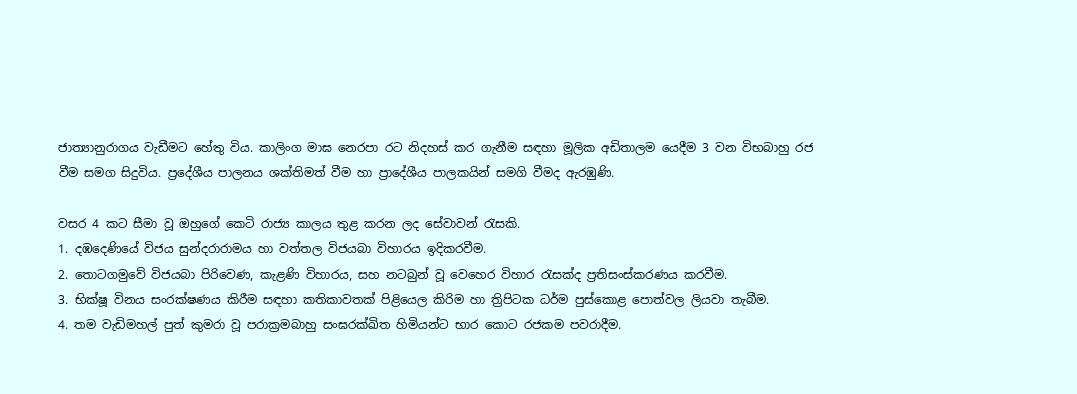ජාත්‍යානුරාගය වැඩීමට හේතු විය. කාලිංග මාඝ නෙරපා රට නිදහස් කර ගැනීම සඳහා මූලික අඩිතාලම යෙදීම 3 වන විභබාහු රජ වීම සමග සිදුවිය. ප්‍රදේශීය පාලනය ශක්තිමත් වීම හා ප්‍රාදේශීය පාලකයින් සමගි වීමද ඇරඹුණි.

වසර 4 කට සීමා වූ ඔහුගේ කෙටි රාජ්‍ය කාලය තුළ කරන ලද සේවාවන් රැසකි.
1. දඹදෙණියේ විජය සුන්දරාරාමය හා වත්තල විජයබා විහාරය ඉදිකරවීම.
2. තොටගමුවේ විජයබා පිරිවෙණ, කැළණි විහාරය, සහ නටබුන් වූ වෙහෙර විහාර රැසක්‌ද ප්‍රතිසංස්‌කරණය කරවීම.
3. භික්‌ෂූ විනය සංරක්‌ෂණය කිරීම සඳහා කතිකාවතක්‌ පිළියෙල කිරිම හා ත්‍රිපිටක ධර්ම පුස්‌කොළ පොත්වල ලියවා තැබීම.
4. තම වැඩිමහල් පුත් කුමරා වූ පරාක්‍රමබාහු සංඝරක්‌ඛිත හිමියන්ට භාර කොට රජකම පවරාදීම.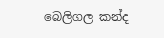බෙලිගල කන්ද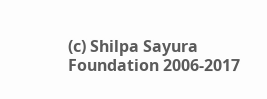(c) Shilpa Sayura Foundation 2006-2017